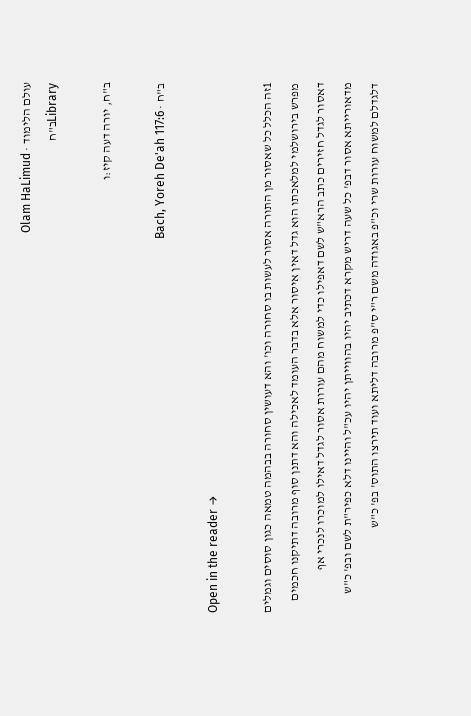עולם הלימוד · Olam HaLimud
Libraryב"ח

ב"ח, יורה דעה קיז:ו

ב"ח · Bach, Yoreh De'ah 117:6

Open in the reader →

1זה הכלל כל שאסור מן התורה אסור לעשות בו סחורה וכו' והא דעושין סחורה בבהמה טמאה כגון סוסים וגמלים מפרש בירושלמי למלאכתו הוא גדל דאין איסור אלא בדבר העומד לאכילה והא דתנן סוף מרובה דתיקנו חכמים דאסור לגדל חזירים כתב הרא"ש לשם דאפילו כדי למשוח מהם עורות אסור לגדל דאילו למוכרו לנכרי אף מדאורייתא אסור דבפ' כל שעה דריש מקרא דכתיב יהיו בהווייתן יהיו עכ"ל והיינו דלא כפיר"ת לשם ובפ' כ"ש דלגדלם למשוח עורות שרי וכ"פ באגודה משם ר"י ס"פ מרובה דליתא ועוד תירצו התוס' בפ' כ"ש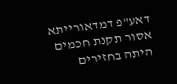דאע"פ דמדאורייתא אסור תקנת חכמים היתה בחזירים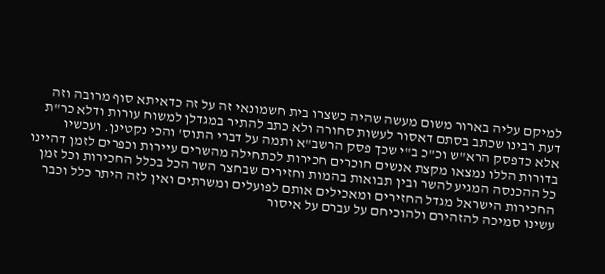למיקם עליה בארור משום מעשה שהיה כשצרו בית חשמונאי זה על זה כדאיתא סוף מרובה וזה דעת רבינו שכתב בסתם דאסור לעשות סחורה ולא כתב להתיר במגדלן למשוח עורות ודלא כר"ת אלא כדפסק הרא"ש וכ"כ ב"י שכך פסק הרשב"א ותמה על דברי התוס' והכי נקטינן. ועכשיו בדורות הללו נמצאו מקצת אנשים חוכרים חכירות לכתחילה מהשרים עיירות וכפרים לזמן דהיינו כל ההכנסה המגיע להשר ובין תבואות בהמות וחזירים שבחצר השר הכל בכלל החכירות וכל זמן החכירות הישראל מגדל החזירים ומאכילים אותם לפועלים ומשרתים ואין לזה היתר כלל וכבר עשינו סמיכה להזהירם ולהוכיחם על עברם על איסור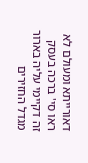דאורייתא ומעולם לא ראו סי' ברכה בעסק זה דקיימי עליה בארור מגדל החזירים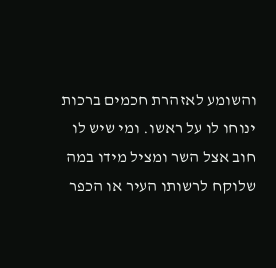והשומע לאזהרת חכמים ברכות ינוחו לו על ראשו. ומי שיש לו חוב אצל השר ומציל מידו במה שלוקח לרשותו העיר או הכפר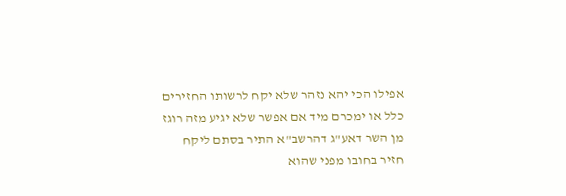אפילו הכי יהא נזהר שלא יקח לרשותו החזירים כלל או ימכרם מיד אם אפשר שלא יגיע מזה רוגז מן השר דאע"ג דהרשב"א התיר בסתם ליקח חזיר בחובו מפני שהוא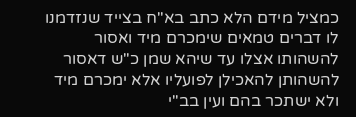כמציל מידם הלא כתב בא"ח בצייד שנזדמנו לו דברים טמאים שימכרם מיד ואסור להשהותו אצלו עד שיהא שמן כ"ש דאסור להשהותן להאכילן לפועליו אלא ימכרם מיד ולא ישתכר בהם ועין בב"י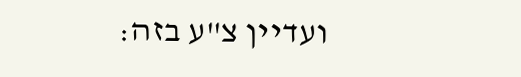ועדיין צ"ע בזה: